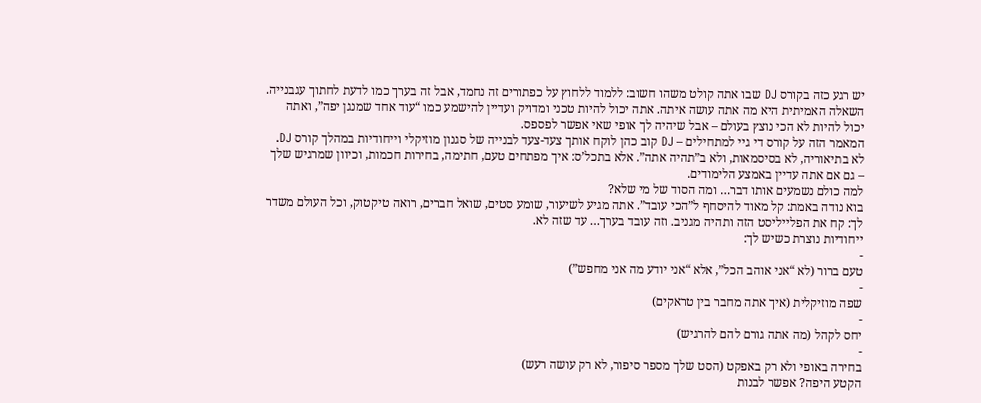יש רגע כזה בקורס DJ שבו אתה קולט משהו חשוב: ללמוד ללחוץ על כפתורים זה נחמד, אבל זה בערך כמו לדעת לחתוך עגבנייה. השאלה האמיתית היא מה אתה עושה איתה. אתה יכול להיות טכני ומדויק ועדיין להישמע כמו “עוד אחד שמנגן יפה”, ואתה יכול להיות לא הכי נוצץ בעולם – אבל שיהיה לך אופי שאי אפשר לפספס.
המאמר הזה על קורס די גיי למתחילים – DJ קוב כהן לוקח אותך צעד-צעד לבנייה של סגנון מוזיקלי וייחודיות במהלך קורס DJ. לא בתיאוריה, לא בסיסמאות, ולא ב”תהיה אתה”. אלא בתכל’ס: איך מפתחים טעם, חתימה, בחירות חכמות, וכיוון שמרגיש שלך – גם אם אתה עדיין באמצע הלימודים.
למה כולם נשמעים אותו דבר… ומה הסוד של מי שלא?
בוא נודה באמת: קל מאוד להיסחף ל”הכי עובד”. אתה מגיע לשיעור, שומע סטים, שואל חברים, רואה טיקטוק, וכל העולם משדר לך: קח את הפלייליסט הזה ותהיה מגניב. וזה עובד בערך… עד שזה לא.
ייחודיות נוצרת כשיש לך:
-
טעם ברור (לא “אני אוהב הכל”, אלא “אני יודע מה אני מחפש”)
-
שפה מוזיקלית (איך אתה מחבר בין טראקים)
-
יחס לקהל (מה אתה גורם להם להרגיש)
-
בחירה באופי ולא רק באפקט (הסט שלך מספר סיפור, לא רק עושה רעש)
הקטע היפה? אפשר לבנות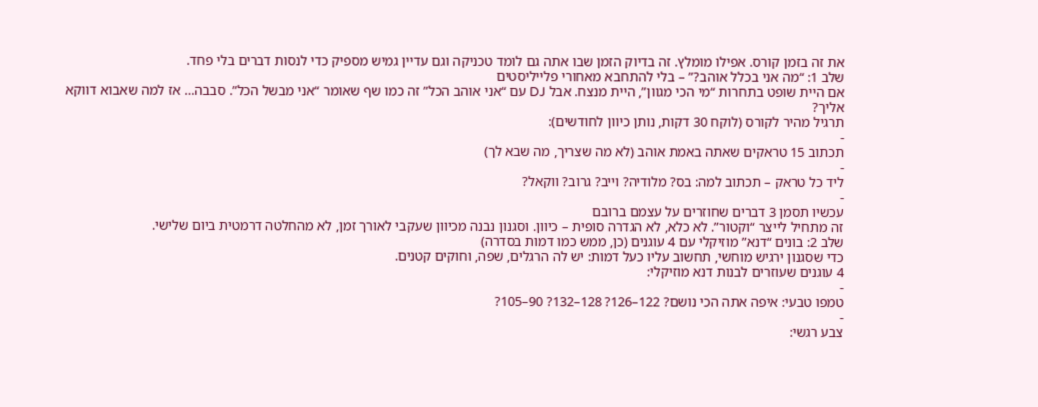את זה בזמן קורס. אפילו מומלץ. זה בדיוק הזמן שבו אתה גם לומד טכניקה וגם עדיין גמיש מספיק כדי לנסות דברים בלי פחד.
שלב 1: “מה אני בכלל אוהב?” – בלי להתחבא מאחורי פלייליסטים
אם היית שופט בתחרות “מי הכי מגוון”, היית מנצח. אבל DJ עם “אני אוהב הכל” זה כמו שף שאומר “אני מבשל הכל”. סבבה… אז למה שאבוא דווקא אליך?
תרגיל מהיר לקורס (לוקח 30 דקות, נותן כיוון לחודשים):
-
תכתוב 15 טראקים שאתה באמת אוהב (לא מה שצריך, מה שבא לך)
-
ליד כל טראק – תכתוב למה: בס? מלודיה? וייב? גרוב? ווקאל?
-
עכשיו תסמן 3 דברים שחוזרים על עצמם ברובם
זה מתחיל לייצר “וקטור”. לא כלא, לא הגדרה סופית – כיוון. וסגנון נבנה מכיוון שעקבי לאורך זמן, לא מהחלטה דרמטית ביום שלישי.
שלב 2: בונים “דנא” מוזיקלי עם 4 עוגנים (כן, ממש כמו דמות בסדרה)
כדי שסגנון ירגיש מוחשי, תחשוב עליו כעל דמות: יש לה הרגלים, שפה, וחוקים קטנים.
4 עוגנים שעוזרים לבנות דנא מוזיקלי:
-
טמפו טבעי: איפה אתה הכי נושם? 122–126? 128–132? 90–105?
-
צבע רגשי: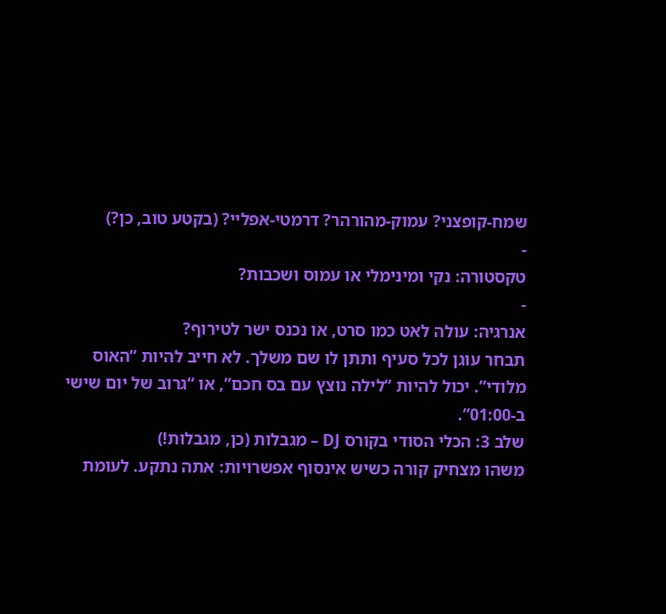שמח-קופצני? עמוק-מהורהר? דרמטי-אפליי? (בקטע טוב, כן?)
-
טקסטורה: נקי ומינימלי או עמוס ושכבות?
-
אנרגיה: עולה לאט כמו סרט, או נכנס ישר לטירוף?
תבחר עוגן לכל סעיף ותתן לו שם משלך. לא חייב להיות “האוס מלודי”. יכול להיות “לילה נוצץ עם בס חכם”, או “גרוב של יום שישי ב-01:00”.
שלב 3: הכלי הסודי בקורס DJ – מגבלות (כן, מגבלות!)
משהו מצחיק קורה כשיש אינסוף אפשרויות: אתה נתקע. לעומת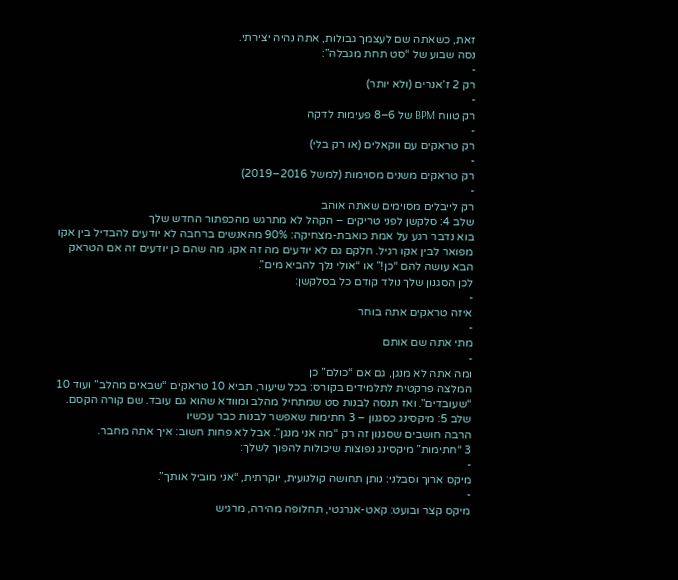זאת, כשאתה שם לעצמך גבולות, אתה נהיה יצירתי.
נסה שבוע של “סט תחת מגבלה”:
-
רק 2 ז’אנרים (ולא יותר)
-
רק טווח BPM של 6–8 פעימות לדקה
-
רק טראקים עם ווקאלים (או רק בלי)
-
רק טראקים משנים מסוימות (למשל 2016–2019)
-
רק לייבלים מסוימים שאתה אוהב
שלב 4: סלקשן לפני טריקים – הקהל לא מתרגש מהכפתור החדש שלך
בוא נדבר רגע על אמת כואבת-מצחיקה: 90% מהאנשים ברחבה לא יודעים להבדיל בין אקו מפואר לבין אקו רגיל. חלקם גם לא יודעים מה זה אקו. מה שהם כן יודעים זה אם הטראק הבא עושה להם “כן!” או “אולי נלך להביא מים”.
לכן הסגנון שלך נולד קודם כל בסלקשן:
-
איזה טראקים אתה בוחר
-
מתי אתה שם אותם
-
ומה אתה לא מנגן, גם אם “כולם” כן
המלצה פרקטית לתלמידים בקורס: בכל שיעור, תביא 10 טראקים “שבאים מהלב” ועוד 10 “שעובדים”. ואז תנסה לבנות סט שמתחיל מהלב ומוודא שהוא גם עובד. שם קורה הקסם.
שלב 5: מיקסינג כסגנון – 3 חתימות שאפשר לבנות כבר עכשיו
הרבה חושבים שסגנון זה רק “מה אני מנגן”. אבל לא פחות חשוב: איך אתה מחבר.
3 “חתימות” מיקסינג נפוצות שיכולות להפוך לשלך:
-
מיקס ארוך וסבלני: נותן תחושה קולנועית, יוקרתית, “אני מוביל אותך”.
-
מיקס קצר ובועט: קאט-אנרגטי, תחלופה מהירה, מרגיש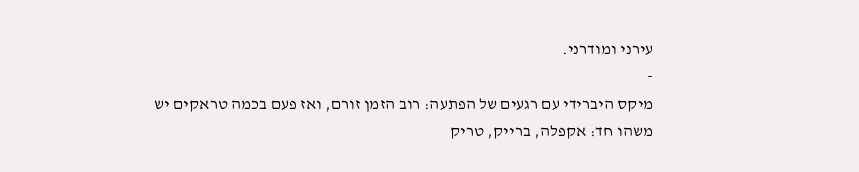עירני ומודרני.
-
מיקס היברידי עם רגעים של הפתעה: רוב הזמן זורם, ואז פעם בכמה טראקים יש משהו חד: אקפלה, ברייק, טריק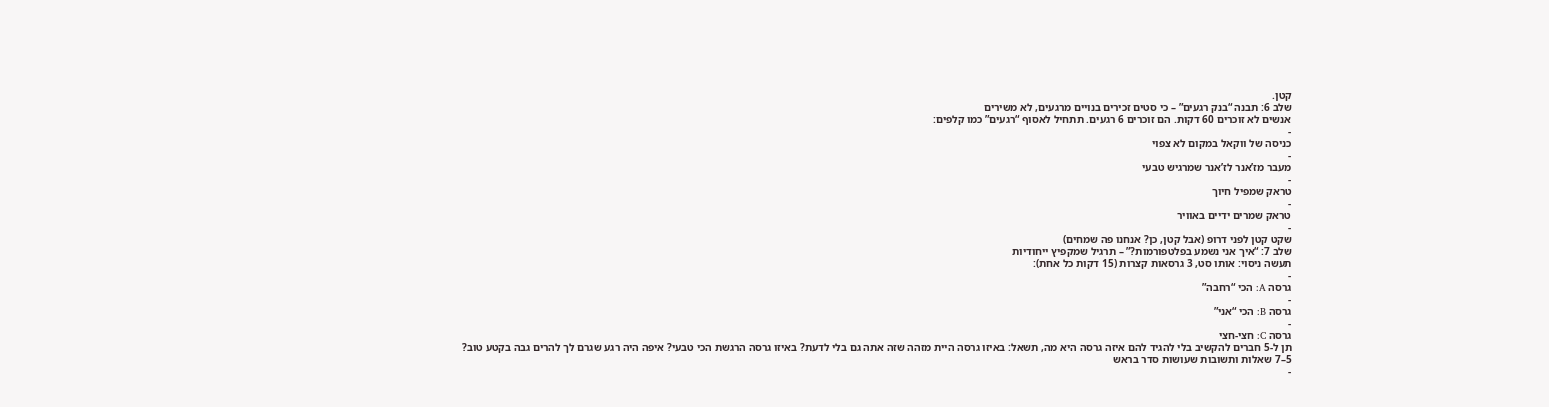קטן.
שלב 6: תבנה “בנק רגעים” – כי סטים זכירים בנויים מרגעים, לא משירים
אנשים לא זוכרים 60 דקות. הם זוכרים 6 רגעים. תתחיל לאסוף “רגעים” כמו קלפים:
-
כניסה של ווקאל במקום לא צפוי
-
מעבר מז’אנר לז’אנר שמרגיש טבעי
-
טראק שמפיל חיוך
-
טראק שמרים ידיים באוויר
-
שקט קטן לפני דרופ (אבל קטן, כן? אנחנו פה שמחים)
שלב 7: “איך אני נשמע בפלטפורמות?” – תרגיל שמקפיץ ייחודיות
תעשה ניסוי: אותו סט, 3 גרסאות קצרות (15 דקות כל אחת):
-
גרסה A: הכי “רחבה”
-
גרסה B: הכי “אני”
-
גרסה C: חצי-חצי
תן ל-5 חברים להקשיב בלי להגיד להם איזה גרסה היא מה, תשאל: באיזו גרסה היית מזהה שזה אתה גם בלי לדעת? באיזו גרסה הרגשת הכי טבעי? איפה היה רגע שגרם לך להרים גבה בקטע טוב?
5–7 שאלות ותשובות שעושות סדר בראש
-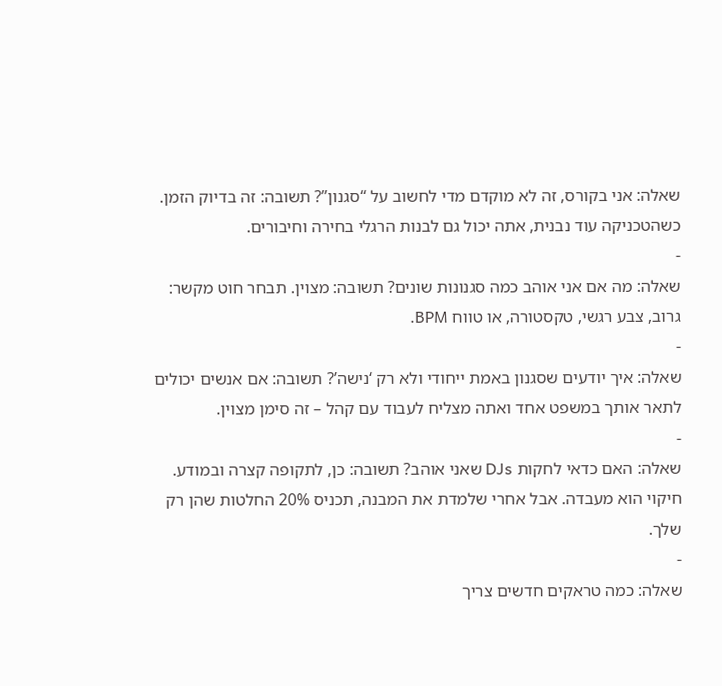שאלה: אני בקורס, זה לא מוקדם מדי לחשוב על “סגנון”? תשובה: זה בדיוק הזמן. כשהטכניקה עוד נבנית, אתה יכול גם לבנות הרגלי בחירה וחיבורים.
-
שאלה: מה אם אני אוהב כמה סגנונות שונים? תשובה: מצוין. תבחר חוט מקשר: גרוב, צבע רגשי, טקסטורה, או טווח BPM.
-
שאלה: איך יודעים שסגנון באמת ייחודי ולא רק ‘נישה’? תשובה: אם אנשים יכולים לתאר אותך במשפט אחד ואתה מצליח לעבוד עם קהל – זה סימן מצוין.
-
שאלה: האם כדאי לחקות DJs שאני אוהב? תשובה: כן, לתקופה קצרה ובמודע. חיקוי הוא מעבדה. אבל אחרי שלמדת את המבנה, תכניס 20% החלטות שהן רק שלך.
-
שאלה: כמה טראקים חדשים צריך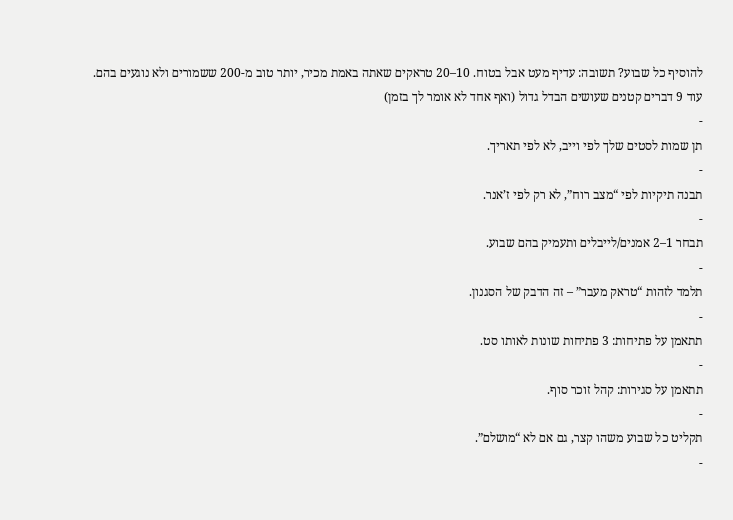להוסיף כל שבוע? תשובה: עדיף מעט אבל בטוח. 10–20 טראקים שאתה באמת מכיר, יותר טוב מ-200 ששמורים ולא נוגעים בהם.
עוד 9 דברים קטנים שעושים הבדל גדול (ואף אחד לא אומר לך בזמן)
-
תן שמות לסטים שלך לפי וייב, לא לפי תאריך.
-
תבנה תיקיות לפי “מצב רוח”, לא רק לפי ז’אנר.
-
תבחר 1–2 אמנים/לייבלים ותעמיק בהם שבוע.
-
תלמד לזהות “טראק מעבר” – זה הדבק של הסגנון.
-
תתאמן על פתיחות: 3 פתיחות שונות לאותו סט.
-
תתאמן על סגירות: קהל זוכר סוף.
-
תקליט כל שבוע משהו קצר, גם אם לא “מושלם”.
-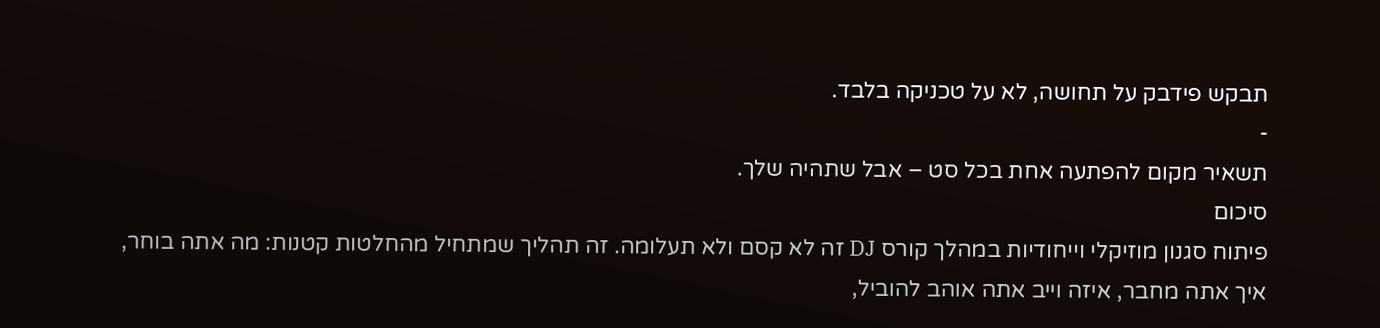תבקש פידבק על תחושה, לא על טכניקה בלבד.
-
תשאיר מקום להפתעה אחת בכל סט – אבל שתהיה שלך.
סיכום
פיתוח סגנון מוזיקלי וייחודיות במהלך קורס DJ זה לא קסם ולא תעלומה. זה תהליך שמתחיל מהחלטות קטנות: מה אתה בוחר, איך אתה מחבר, איזה וייב אתה אוהב להוביל,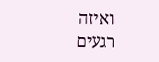ואיזה רגעים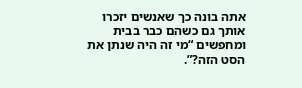אתה בונה כך שאנשים יזכרו אותך גם כשהם כבר בבית ומחפשים “מי זה היה שנתן את הסט הזה?”.